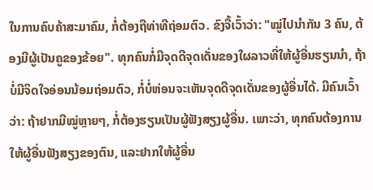ໃນການຄົບຄ້າສະມາຄົມ, ກໍ່ຕ້ອງຖືທ່າທີຖ່ອມຕົວ. ຂົງຈື້ເວົ້າວ່າ: "ໝູ່ໄປນຳກັນ 3 ຄົນ, ຕ້ອງມີຜູ້ເປັນຄູຂອງຂ້ອຍ". ທຸກຄົນກໍ່ມີຈຸດດີຈຸດເດັ່ນຂອງໃຜລາວທີ່ໃຫ້ຜູ້ອື່ນຮຽນນຳ, ຖ້າບໍ່ມີຈິດໃຈອ່ອນນ້ອມຖ່ອມຕົວ, ກໍ່ບໍ່ຫ່ອນຈະເຫັນຈຸດດີຈຸດເດັ່ນຂອງຜູ້ອື່ນໄດ້. ມີຄົນເວົ້າວ່າ: ຖ້າຢາກມີໝູ່ຫຼາຍໆ, ກໍ່ຕ້ອງຮຽນເປັນຜູ້ຟັງສຽງຜູ້ອື່ນ. ເພາະວ່າ, ທຸກຄົນຕ້ອງການໃຫ້ຜູ້ອື່ນຟັງສຽງຂອງຕົນ, ແລະຢາກໃຫ້ຜູ້ອື່ນ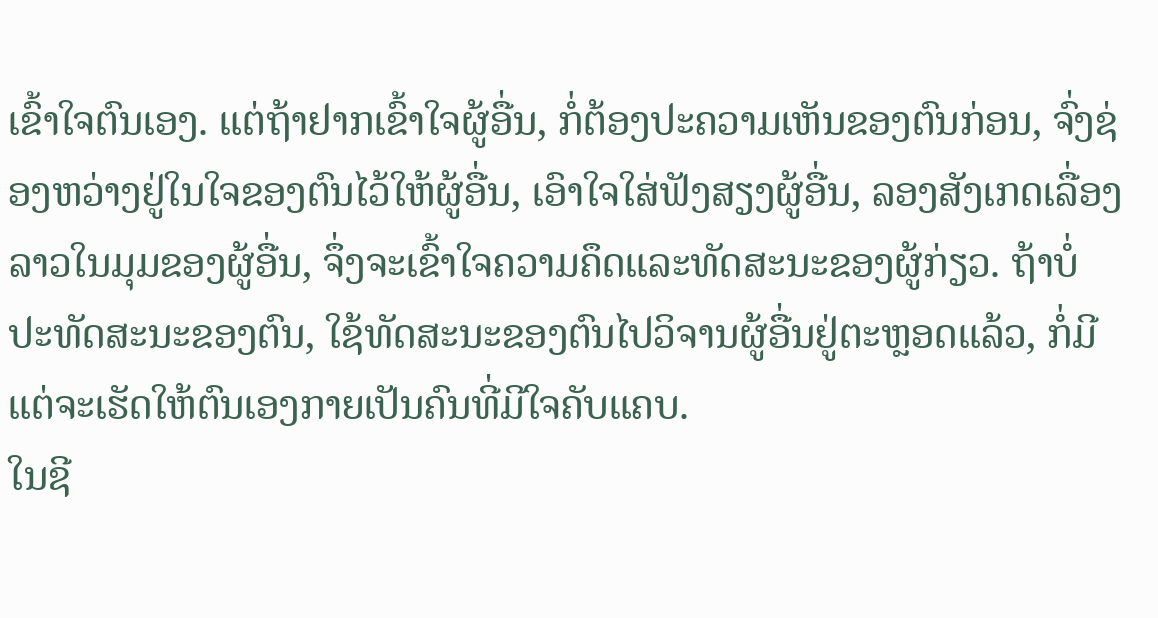ເຂົ້າໃຈຕົນເອງ. ແຕ່ຖ້າຢາກເຂົ້າໃຈຜູ້ອື່ນ, ກໍ່ຕ້ອງປະຄວາມເຫັນຂອງຕົນກ່ອນ, ຈົ່ງຊ່ອງຫວ່າງຢູ່ໃນໃຈຂອງຕົນໄວ້ໃຫ້ຜູ້ອື່ນ, ເອົາໃຈໃສ່ຟັງສຽງຜູ້ອື່ນ, ລອງສັງເກດເລື່ອງລາວໃນມຸມຂອງຜູ້ອື່ນ, ຈຶ່ງຈະເຂົ້າໃຈຄວາມຄຶດແລະທັດສະນະຂອງຜູ້ກ່ຽວ. ຖ້າບໍ່ປະທັດສະນະຂອງຕົນ, ໃຊ້ທັດສະນະຂອງຕົນໄປວິຈານຜູ້ອື່ນຢູ່ຕະຫຼອດແລ້ວ, ກໍ່ມີແຕ່ຈະເຮັດໃຫ້ຕົນເອງກາຍເປັນຄົນທີ່ມີໃຈຄັບແຄບ.
ໃນຊີ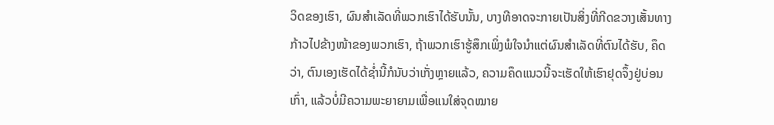ວິດຂອງເຮົາ, ຜົນສຳເລັດທີ່ພວກເຮົາໄດ້ຮັບນັ້ນ, ບາງທີອາດຈະກາຍເປັນສິ່ງທີ່ກີດຂວາງເສັ້ນທາງກ້າວໄປຂ້າງໜ້າຂອງພວກເຮົາ, ຖ້າພວກເຮົາຮູ້ສຶກເພິ່ງພໍໃຈນຳແຕ່ຜົນສຳເລັດທີ່ຕົນໄດ້ຮັບ, ຄຶດວ່າ, ຕົນເອງເຮັດໄດ້ຊ່ຳນີ້ກໍນັບວ່າເກັ່ງຫຼາຍແລ້ວ, ຄວາມຄຶດແນວນີ້ຈະເຮັດໃຫ້ເຮົາຢຸດຈຶ້ງຢູ່ບ່ອນເກົ່າ, ແລ້ວບໍ່ມີຄວາມພະຍາຍາມເພື່ອແນໃສ່ຈຸດໝາຍ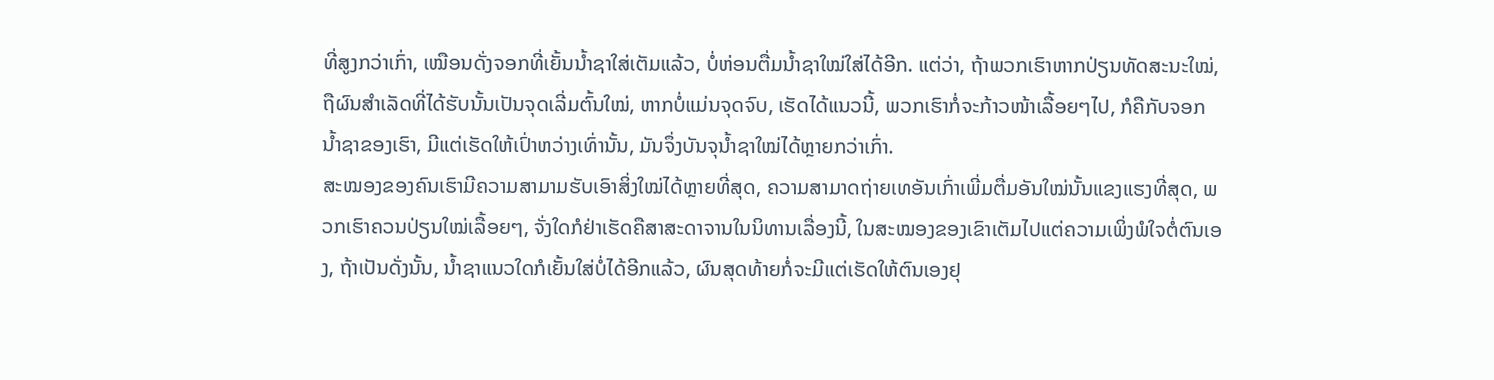ທີ່ສູງກວ່າເກົ່າ, ເໝືອນດັ່ງຈອກທີ່ເຍັ້ນນ້ຳຊາໃສ່ເຕັມແລ້ວ, ບໍ່ຫ່ອນຕື່ມນ້ຳຊາໃໝ່ໃສ່ໄດ້ອີກ. ແຕ່ວ່າ, ຖ້າພວກເຮົາຫາກປ່ຽນທັດສະນະໃໝ່, ຖືຜົນສຳເລັດທີ່ໄດ້ຮັບນັ້ນເປັນຈຸດເລີ່ມຕົ້ນໃໝ່, ຫາກບໍ່ແມ່ນຈຸດຈົບ, ເຮັດໄດ້ແນວນີ້, ພວກເຮົາກໍ່ຈະກ້າວໜ້າເລື້ອຍໆໄປ, ກໍຄືກັບຈອກນ້ຳຊາຂອງເຮົາ, ມີແຕ່ເຮັດໃຫ້ເປົ່າຫວ່າງເທົ່ານັ້ນ, ມັນຈຶ່ງບັນຈຸນ້ຳຊາໃໝ່ໄດ້ຫຼາຍກວ່າເກົ່າ.
ສະໝອງຂອງຄົນເຮົາມີຄວາມສາມາມຮັບເອົາສິ່ງໃໝ່ໄດ້ຫຼາຍທີ່ສຸດ, ຄວາມສາມາດຖ່າຍເທອັນເກົ່າເພີ່ມຕື່ມອັນໃໝ່ນັ້ນແຂງແຮງທີ່ສຸດ, ພວກເຮົາຄວນປ່ຽນໃໝ່ເລື້ອຍໆ, ຈັ່ງໃດກໍຢ່າເຮັດຄືສາສະດາຈານໃນນິທານເລື່ອງນີ້, ໃນສະໝອງຂອງເຂົາເຕັມໄປແຕ່ຄວາມເພິ່ງພໍໃຈຕໍ່ຕົນເອງ, ຖ້າເປັນດັ່ງນັ້ນ, ນ້ຳຊາແນວໃດກໍເຍັ້ນໃສ່ບໍ່ໄດ້ອີກແລ້ວ, ຜົນສຸດທ້າຍກໍ່ຈະມີແຕ່ເຮັດໃຫ້ຕົນເອງຢຸ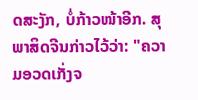ດສະງັກ, ບໍ່ກ້າວໜ້າອີກ. ສຸພາສິດຈີນກ່າວໄວ້ວ່າ: "ຄວາມອວດເກັ່ງຈ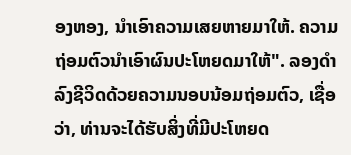ອງຫອງ, ນຳເອົາຄວາມເສຍຫາຍມາໃຫ້. ຄວາມຖ່ອມຕົວນຳເອົາຜົນປະໂຫຍດມາໃຫ້". ລອງດຳລົງຊີວິດດ້ວຍຄວາມນອບນ້ອມຖ່ອມຕົວ, ເຊື່ອວ່າ, ທ່ານຈະໄດ້ຮັບສິ່ງທີ່ມີປະໂຫຍດ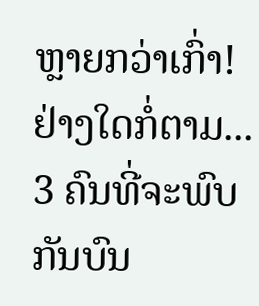ຫຼາຍກວ່າເກົ່າ!
ຢ່າງໃດກໍ່ຕາມ... 3 ຄົນທີ່ຈະພົບກັນບົນ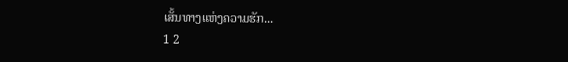ເສັ້ນທາງແຫ່ງຄວາມຮັກ...
1 2